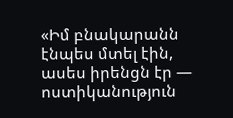«Իմ բնակարանն էնպես մտել էին, ասես իրենցն էր — ոստիկանություն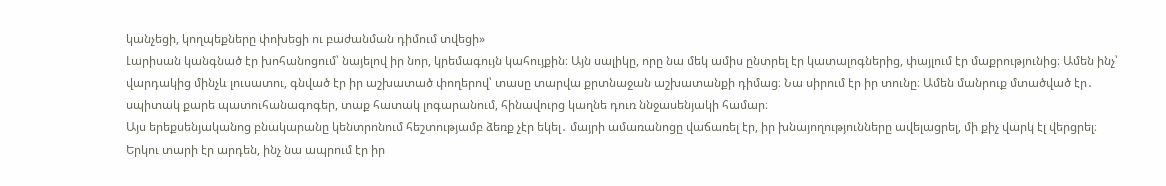կանչեցի, կողպեքները փոխեցի ու բաժանման դիմում տվեցի»
Լարիսան կանգնած էր խոհանոցում՝ նայելով իր նոր, կրեմագույն կահույքին։ Այն սալիկը, որը նա մեկ ամիս ընտրել էր կատալոգներից, փայլում էր մաքրությունից։ Ամեն ինչ՝ վարդակից մինչև լուսատու, գնված էր իր աշխատած փողերով՝ տասը տարվա քրտնաջան աշխատանքի դիմաց։ Նա սիրում էր իր տունը։ Ամեն մանրուք մտածված էր․ սպիտակ քարե պատուհանագոգեր, տաք հատակ լոգարանում, հինավուրց կաղնե դուռ ննջասենյակի համար։
Այս երեքսենյականոց բնակարանը կենտրոնում հեշտությամբ ձեռք չէր եկել․ մայրի ամառանոցը վաճառել էր, իր խնայողությունները ավելացրել, մի քիչ վարկ էլ վերցրել։ Երկու տարի էր արդեն, ինչ նա ապրում էր իր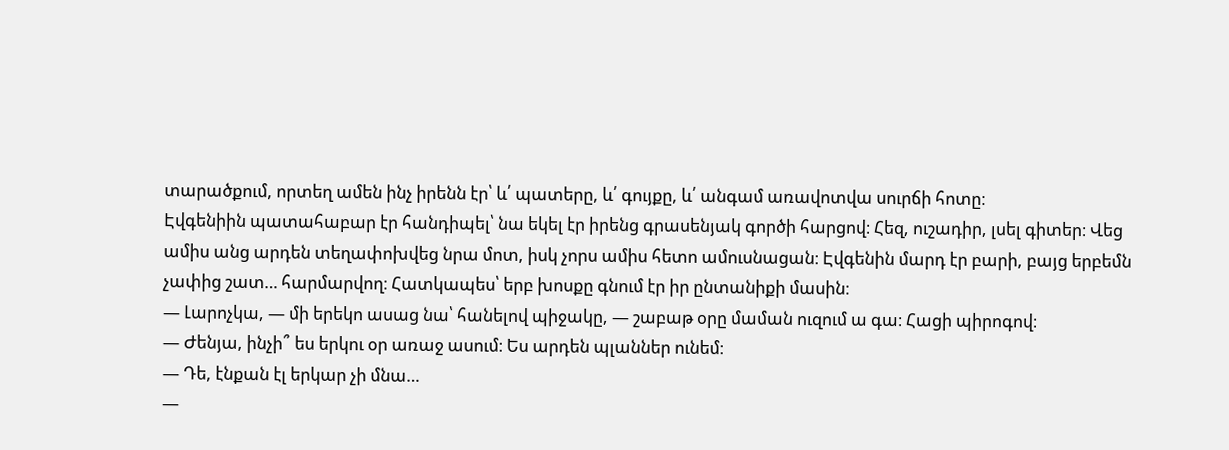տարածքում, որտեղ ամեն ինչ իրենն էր՝ և՛ պատերը, և՛ գույքը, և՛ անգամ առավոտվա սուրճի հոտը։
Էվգենիին պատահաբար էր հանդիպել՝ նա եկել էր իրենց գրասենյակ գործի հարցով։ Հեզ, ուշադիր, լսել գիտեր։ Վեց ամիս անց արդեն տեղափոխվեց նրա մոտ, իսկ չորս ամիս հետո ամուսնացան։ Էվգենին մարդ էր բարի, բայց երբեմն չափից շատ… հարմարվող։ Հատկապես՝ երբ խոսքը գնում էր իր ընտանիքի մասին։
— Լարոչկա, — մի երեկո ասաց նա՝ հանելով պիջակը, — շաբաթ օրը մաման ուզում ա գա։ Հացի պիրոգով։
— Ժենյա, ինչի՞ ես երկու օր առաջ ասում։ Ես արդեն պլաններ ունեմ։
— Դե, էնքան էլ երկար չի մնա…
—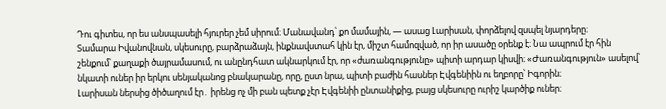Դու գիտես, որ ես անսպասելի հյուրեր չեմ սիրում։ Մանավանդ՝ քո մամային, — ասաց Լարիսան, փորձելով զսպել նյարդերը։
Տամարա Իվանովնան, սկեսուրը, բարձրաձայն, ինքնավստահ կին էր, միշտ համոզված, որ իր ասածը օրենք է։ Նա ապրում էր հին շենքում՝ քաղաքի ծայրամասում, ու անընդհատ ակնարկում էր, որ «ժառանգությունը» պիտի արդար կիսվի։ «Ժառանգություն» ասելով՝ նկատի ուներ իր երկու սենյականոց բնակարանը, որը, ըստ նրա, պիտի բաժին հասներ Էվգենիին ու եղբորը՝ Իգորին։
Լարիսան ներսից ծիծաղում էր․ իրենց ոչ մի բան պետք չէր Էվգենիի ընտանիքից, բայց սկեսուրը ուրիշ կարծիք ուներ։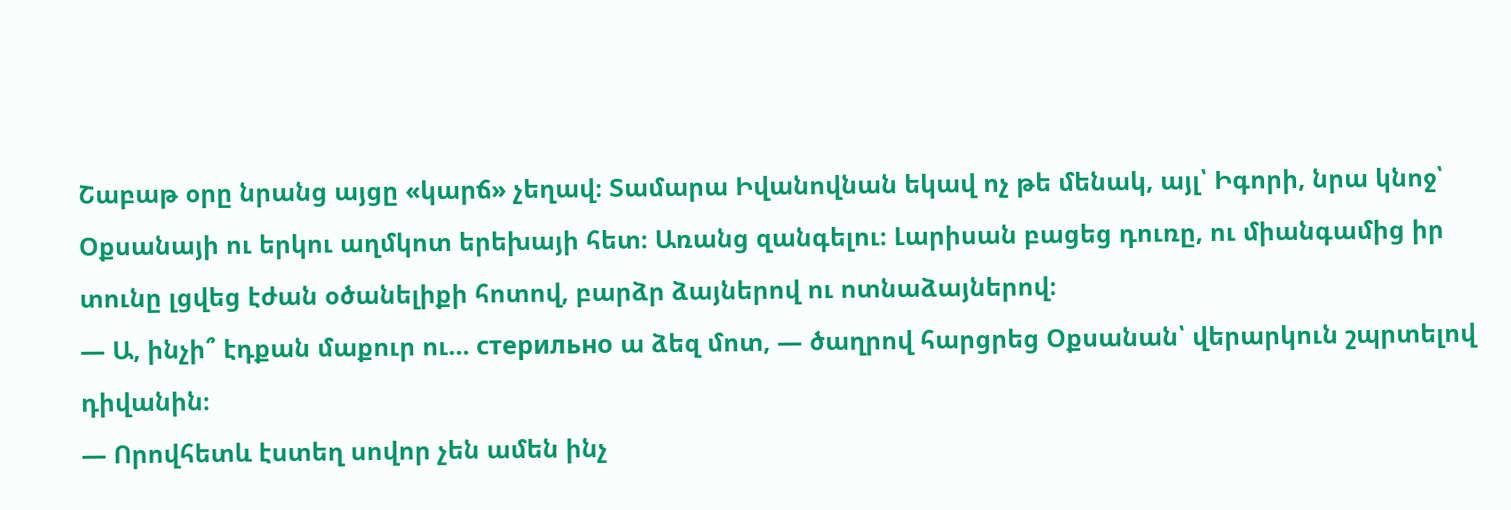Շաբաթ օրը նրանց այցը «կարճ» չեղավ։ Տամարա Իվանովնան եկավ ոչ թե մենակ, այլ՝ Իգորի, նրա կնոջ՝ Օքսանայի ու երկու աղմկոտ երեխայի հետ։ Առանց զանգելու։ Լարիսան բացեց դուռը, ու միանգամից իր տունը լցվեց էժան օծանելիքի հոտով, բարձր ձայներով ու ոտնաձայներով։
— Ա, ինչի՞ էդքան մաքուր ու… стерильно ա ձեզ մոտ, — ծաղրով հարցրեց Օքսանան՝ վերարկուն շպրտելով դիվանին։
— Որովհետև էստեղ սովոր չեն ամեն ինչ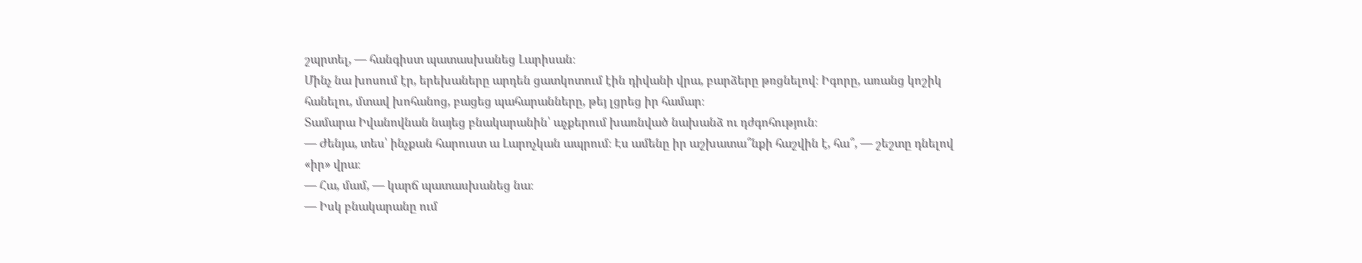շպրտել, — հանգիստ պատասխանեց Լարիսան։
Մինչ նա խոսում էր, երեխաները արդեն ցատկոտում էին դիվանի վրա, բարձերը թռցնելով։ Իգորը, առանց կոշիկ հանելու, մտավ խոհանոց, բացեց պահարանները, թեյ լցրեց իր համար։
Տամարա Իվանովնան նայեց բնակարանին՝ աչքերում խառնված նախանձ ու դժգոհություն։
— Ժենյա, տես՝ ինչքան հարուստ ա Լարոչկան ապրում։ Էս ամենը իր աշխատա՞նքի հաշվին է, հա՞, — շեշտը դնելով «իր» վրա։
— Հա, մամ, — կարճ պատասխանեց նա։
— Իսկ բնակարանը ում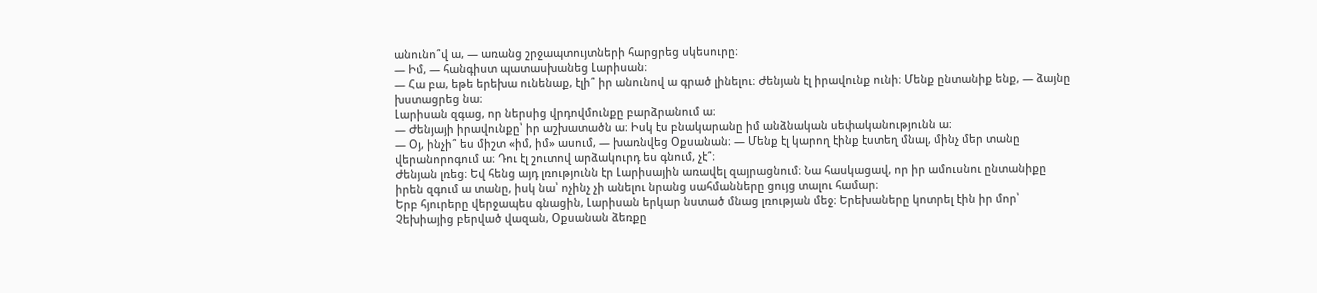անունո՞վ ա, — առանց շրջապտույտների հարցրեց սկեսուրը։
— Իմ, — հանգիստ պատասխանեց Լարիսան։
— Հա բա, եթե երեխա ունենաք, էլի՞ իր անունով ա գրած լինելու։ Ժենյան էլ իրավունք ունի։ Մենք ընտանիք ենք, — ձայնը խստացրեց նա։
Լարիսան զգաց, որ ներսից վրդովմունքը բարձրանում ա։
— Ժենյայի իրավունքը՝ իր աշխատածն ա։ Իսկ էս բնակարանը իմ անձնական սեփականությունն ա։
— Օյ, ինչի՞ ես միշտ «իմ, իմ» ասում, — խառնվեց Օքսանան։ — Մենք էլ կարող էինք էստեղ մնալ, մինչ մեր տանը վերանորոգում ա։ Դու էլ շուտով արձակուրդ ես գնում, չէ՞։
Ժենյան լռեց։ Եվ հենց այդ լռությունն էր Լարիսային առավել զայրացնում։ Նա հասկացավ, որ իր ամուսնու ընտանիքը իրեն զգում ա տանը, իսկ նա՝ ոչինչ չի անելու նրանց սահմանները ցույց տալու համար։
Երբ հյուրերը վերջապես գնացին, Լարիսան երկար նստած մնաց լռության մեջ։ Երեխաները կոտրել էին իր մոր՝ Չեխիայից բերված վազան, Օքսանան ձեռքը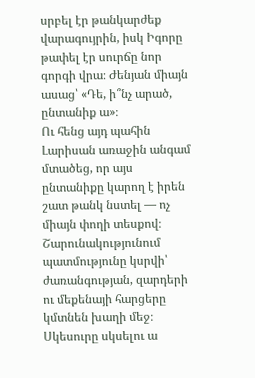սրբել էր թանկարժեք վարագույրին, իսկ Իգորը թափել էր սուրճը նոր գորգի վրա։ Ժենյան միայն ասաց՝ «Դե, ի՞նչ արած, ընտանիք ա»։
Ու հենց այդ պահին Լարիսան առաջին անգամ մտածեց, որ այս ընտանիքը կարող է իրեն շատ թանկ նստել — ոչ միայն փողի տեսքով։
Շարունակությունում պատմությունը կսրվի՝ ժառանգության, զարդերի ու մեքենայի հարցերը կմտնեն խաղի մեջ։ Սկեսուրը սկսելու ա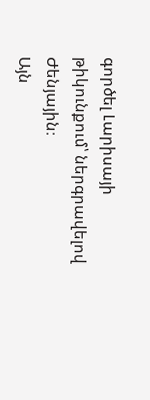գործել Լարիսայի թիկունքում՝ ներգրավելով Ժենյային։
Այն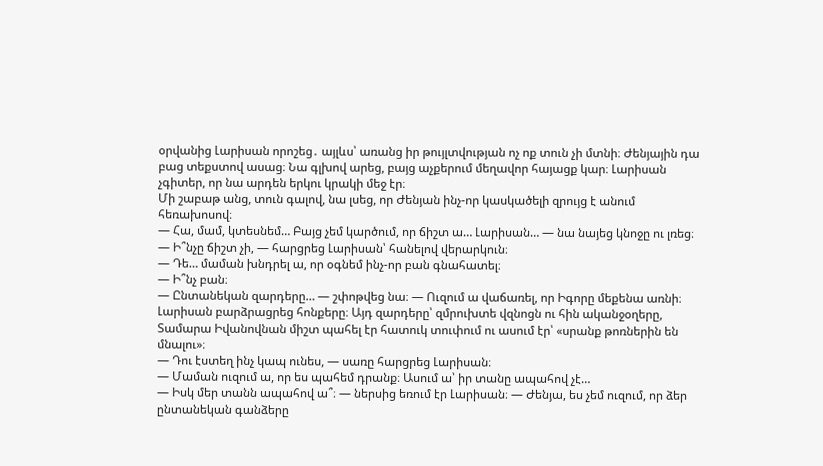օրվանից Լարիսան որոշեց․ այլևս՝ առանց իր թույլտվության ոչ ոք տուն չի մտնի։ Ժենյային դա բաց տեքստով ասաց։ Նա գլխով արեց, բայց աչքերում մեղավոր հայացք կար։ Լարիսան չգիտեր, որ նա արդեն երկու կրակի մեջ էր։
Մի շաբաթ անց, տուն գալով, նա լսեց, որ Ժենյան ինչ-որ կասկածելի զրույց է անում հեռախոսով։
— Հա, մամ, կտեսնեմ… Բայց չեմ կարծում, որ ճիշտ ա… Լարիսան… — նա նայեց կնոջը ու լռեց։
— Ի՞նչը ճիշտ չի, — հարցրեց Լարիսան՝ հանելով վերարկուն։
— Դե… մաման խնդրել ա, որ օգնեմ ինչ-որ բան գնահատել։
— Ի՞նչ բան։
— Ընտանեկան զարդերը… — շփոթվեց նա։ — Ուզում ա վաճառել, որ Իգորը մեքենա առնի։
Լարիսան բարձրացրեց հոնքերը։ Այդ զարդերը՝ զմրուխտե վզնոցն ու հին ականջօղերը, Տամարա Իվանովնան միշտ պահել էր հատուկ տուփում ու ասում էր՝ «սրանք թոռներին են մնալու»։
— Դու էստեղ ինչ կապ ունես, — սառը հարցրեց Լարիսան։
— Մաման ուզում ա, որ ես պահեմ դրանք։ Ասում ա՝ իր տանը ապահով չէ…
— Իսկ մեր տանն ապահով ա՞։ — ներսից եռում էր Լարիսան։ — Ժենյա, ես չեմ ուզում, որ ձեր ընտանեկան գանձերը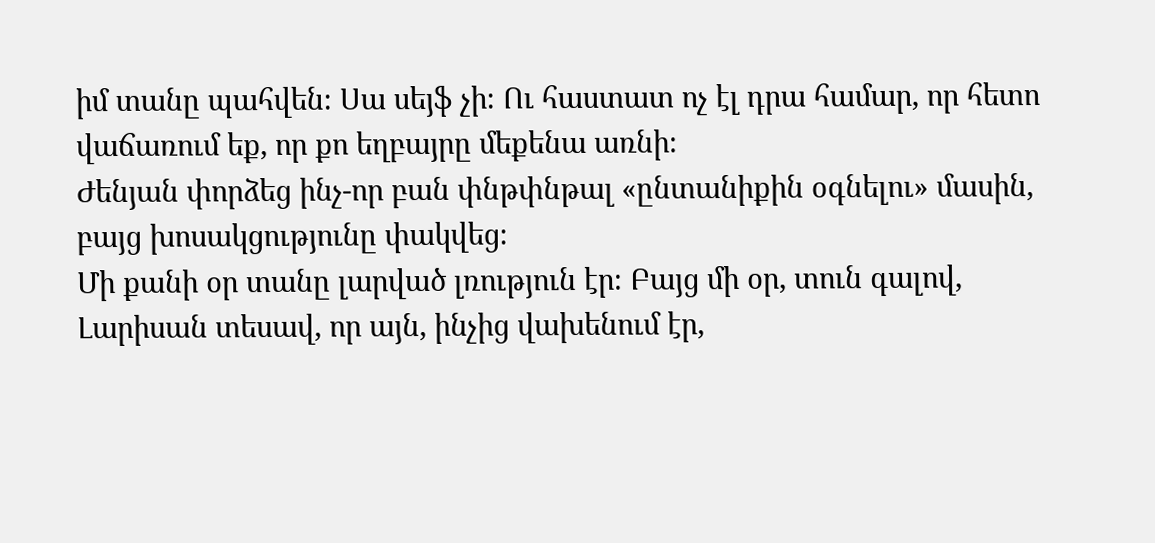իմ տանը պահվեն։ Սա սեյֆ չի։ Ու հաստատ ոչ էլ դրա համար, որ հետո վաճառում եք, որ քո եղբայրը մեքենա առնի։
Ժենյան փորձեց ինչ-որ բան փնթփնթալ «ընտանիքին օգնելու» մասին, բայց խոսակցությունը փակվեց։
Մի քանի օր տանը լարված լռություն էր։ Բայց մի օր, տուն գալով, Լարիսան տեսավ, որ այն, ինչից վախենում էր,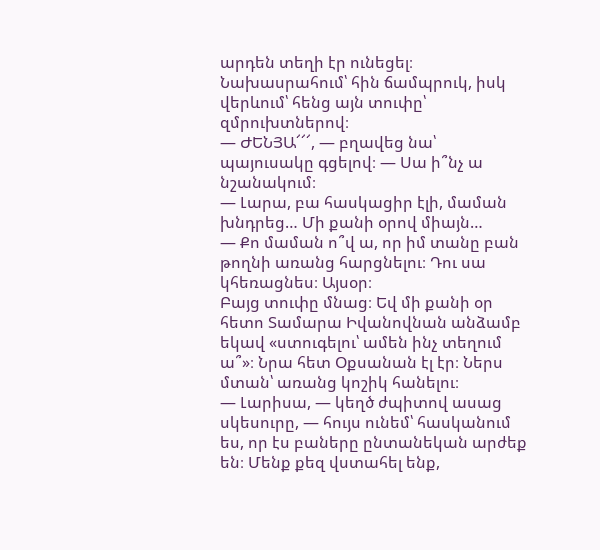արդեն տեղի էր ունեցել։ Նախասրահում՝ հին ճամպրուկ, իսկ վերևում՝ հենց այն տուփը՝ զմրուխտներով։
— ԺԵՆՅԱ՜՜՜, — բղավեց նա՝ պայուսակը գցելով։ — Սա ի՞նչ ա նշանակում։
— Լարա, բա հասկացիր էլի, մաման խնդրեց… Մի քանի օրով միայն…
— Քո մաման ո՞վ ա, որ իմ տանը բան թողնի առանց հարցնելու։ Դու սա կհեռացնես։ Այսօր։
Բայց տուփը մնաց։ Եվ մի քանի օր հետո Տամարա Իվանովնան անձամբ եկավ «ստուգելու՝ ամեն ինչ տեղում ա՞»։ Նրա հետ Օքսանան էլ էր։ Ներս մտան՝ առանց կոշիկ հանելու։
— Լարիսա, — կեղծ ժպիտով ասաց սկեսուրը, — հույս ունեմ՝ հասկանում ես, որ էս բաները ընտանեկան արժեք են։ Մենք քեզ վստահել ենք,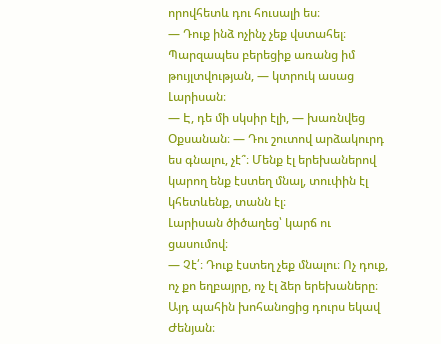որովհետև դու հուսալի ես։
— Դուք ինձ ոչինչ չեք վստահել։ Պարզապես բերեցիք առանց իմ թույլտվության, — կտրուկ ասաց Լարիսան։
— Է, դե մի սկսիր էլի, — խառնվեց Օքսանան։ — Դու շուտով արձակուրդ ես գնալու, չէ՞։ Մենք էլ երեխաներով կարող ենք էստեղ մնալ, տուփին էլ կհետևենք, տանն էլ։
Լարիսան ծիծաղեց՝ կարճ ու ցասումով։
— Չէ՛։ Դուք էստեղ չեք մնալու։ Ոչ դուք, ոչ քո եղբայրը, ոչ էլ ձեր երեխաները։
Այդ պահին խոհանոցից դուրս եկավ Ժենյան։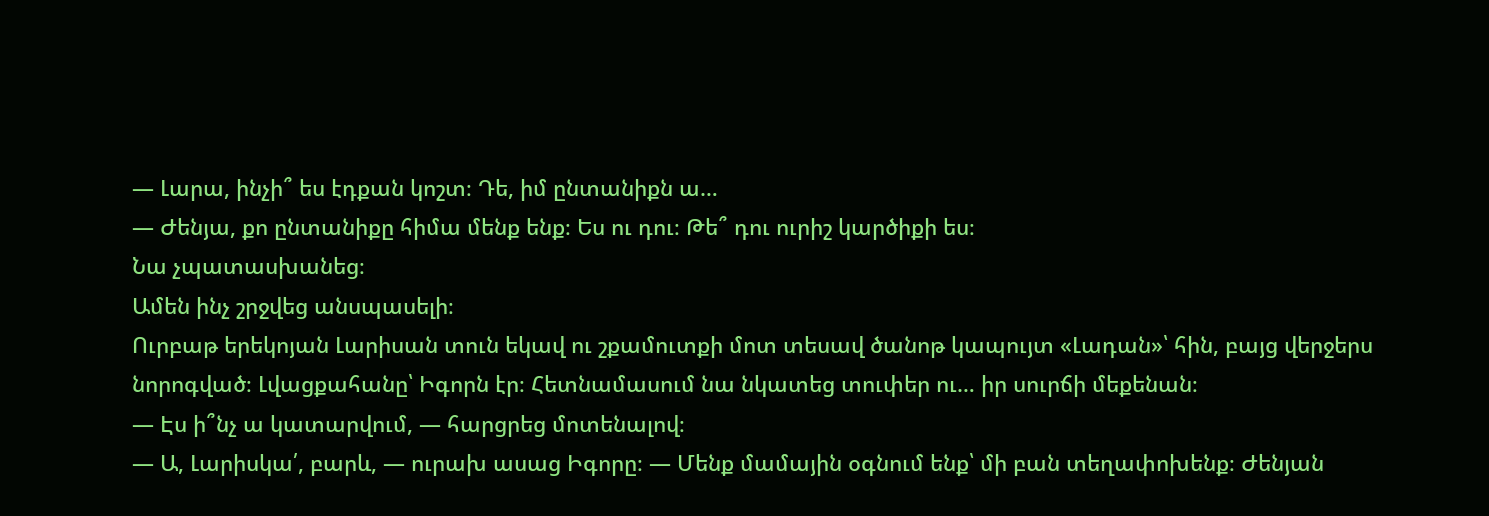— Լարա, ինչի՞ ես էդքան կոշտ։ Դե, իմ ընտանիքն ա…
— Ժենյա, քո ընտանիքը հիմա մենք ենք։ Ես ու դու։ Թե՞ դու ուրիշ կարծիքի ես։
Նա չպատասխանեց։
Ամեն ինչ շրջվեց անսպասելի։
Ուրբաթ երեկոյան Լարիսան տուն եկավ ու շքամուտքի մոտ տեսավ ծանոթ կապույտ «Լադան»՝ հին, բայց վերջերս նորոգված։ Լվացքահանը՝ Իգորն էր։ Հետնամասում նա նկատեց տուփեր ու… իր սուրճի մեքենան։
— Էս ի՞նչ ա կատարվում, — հարցրեց մոտենալով։
— Ա, Լարիսկա՛, բարև, — ուրախ ասաց Իգորը։ — Մենք մամային օգնում ենք՝ մի բան տեղափոխենք։ Ժենյան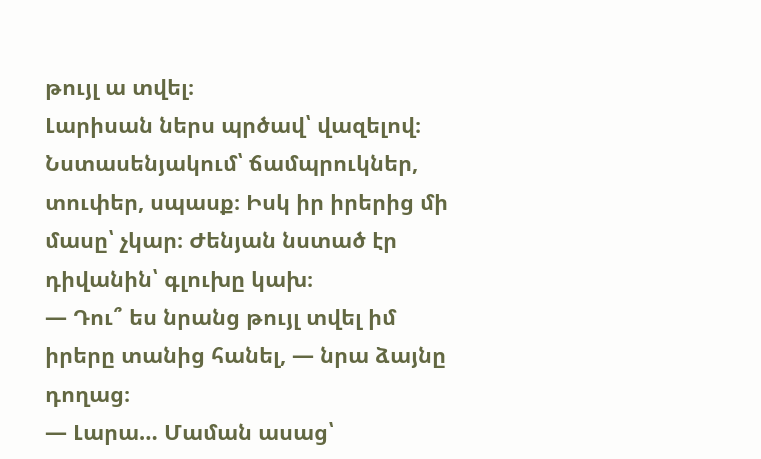թույլ ա տվել։
Լարիսան ներս պրծավ՝ վազելով։ Նստասենյակում՝ ճամպրուկներ, տուփեր, սպասք։ Իսկ իր իրերից մի մասը՝ չկար։ Ժենյան նստած էր դիվանին՝ գլուխը կախ։
— Դու՞ ես նրանց թույլ տվել իմ իրերը տանից հանել, — նրա ձայնը դողաց։
— Լարա… Մաման ասաց՝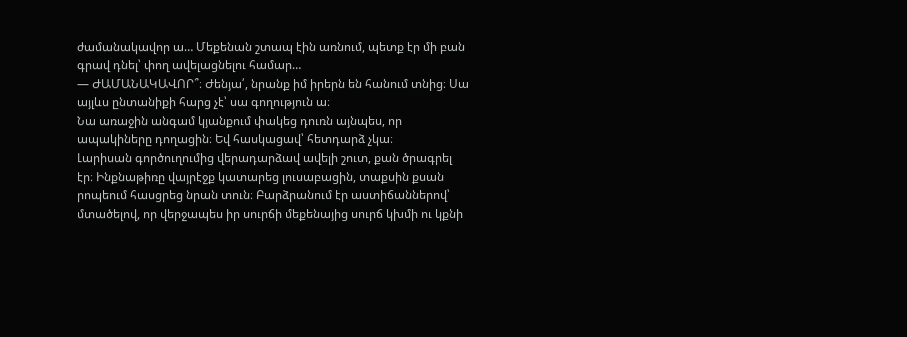ժամանակավոր ա… Մեքենան շտապ էին առնում, պետք էր մի բան գրավ դնել՝ փող ավելացնելու համար…
— ԺԱՄԱՆԱԿԱՎՈՐ՞։ Ժենյա՛, նրանք իմ իրերն են հանում տնից։ Սա այլևս ընտանիքի հարց չէ՝ սա գողություն ա։
Նա առաջին անգամ կյանքում փակեց դուռն այնպես, որ ապակիները դողացին։ Եվ հասկացավ՝ հետդարձ չկա։
Լարիսան գործուղումից վերադարձավ ավելի շուտ, քան ծրագրել էր։ Ինքնաթիռը վայրէջք կատարեց լուսաբացին, տաքսին քսան րոպեում հասցրեց նրան տուն։ Բարձրանում էր աստիճաններով՝ մտածելով, որ վերջապես իր սուրճի մեքենայից սուրճ կխմի ու կքնի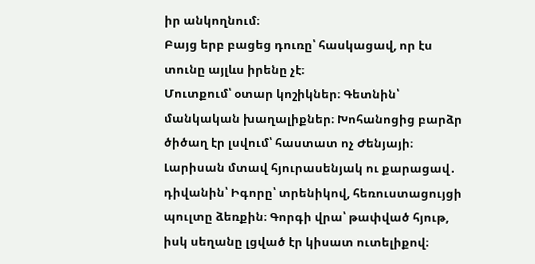իր անկողնում։
Բայց երբ բացեց դուռը՝ հասկացավ, որ էս տունը այլևս իրենը չէ։
Մուտքում՝ օտար կոշիկներ։ Գետնին՝ մանկական խաղալիքներ։ Խոհանոցից բարձր ծիծաղ էր լսվում՝ հաստատ ոչ Ժենյայի։ Լարիսան մտավ հյուրասենյակ ու քարացավ․ դիվանին՝ Իգորը՝ տրենիկով, հեռուստացույցի պուլտը ձեռքին։ Գորգի վրա՝ թափված հյութ, իսկ սեղանը լցված էր կիսատ ուտելիքով։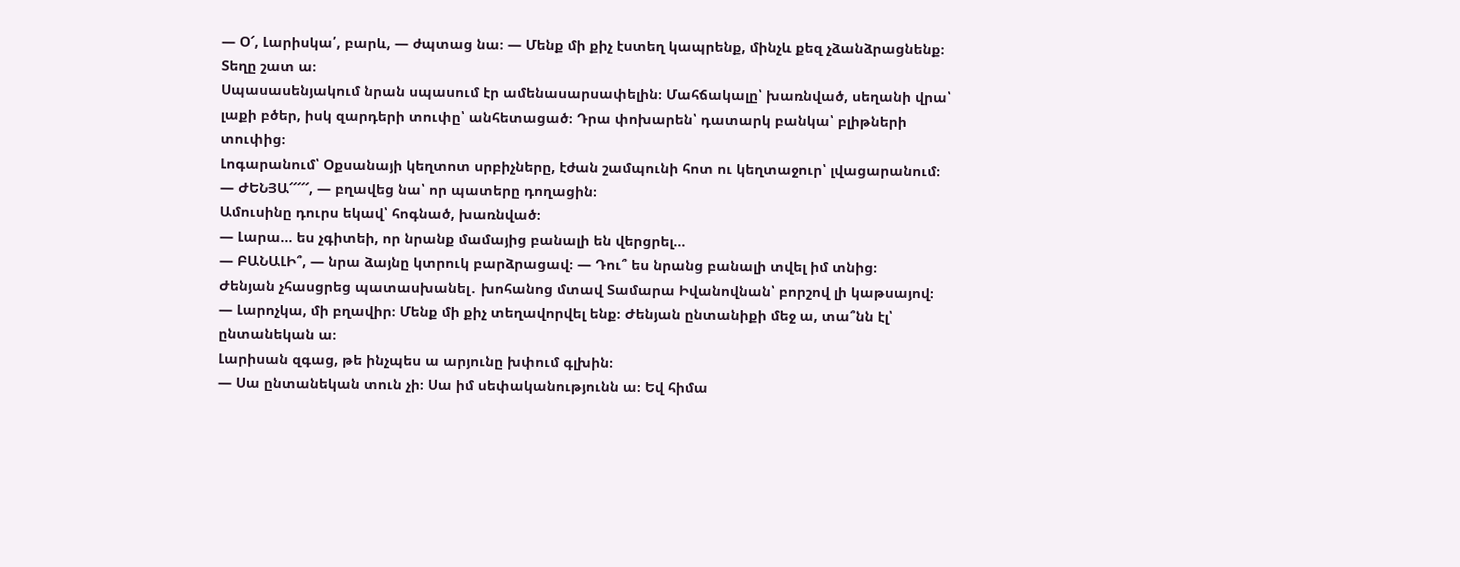— Օ՜, Լարիսկա՛, բարև, — ժպտաց նա։ — Մենք մի քիչ էստեղ կապրենք, մինչև քեզ չձանձրացնենք։ Տեղը շատ ա։
Սպասասենյակում նրան սպասում էր ամենասարսափելին։ Մահճակալը՝ խառնված, սեղանի վրա՝ լաքի բծեր, իսկ զարդերի տուփը՝ անհետացած։ Դրա փոխարեն՝ դատարկ բանկա՝ բլիթների տուփից։
Լոգարանում՝ Օքսանայի կեղտոտ սրբիչները, էժան շամպունի հոտ ու կեղտաջուր՝ լվացարանում։
— ԺԵՆՅԱ՜՜՜՜՜, — բղավեց նա՝ որ պատերը դողացին։
Ամուսինը դուրս եկավ՝ հոգնած, խառնված։
— Լարա… ես չգիտեի, որ նրանք մամայից բանալի են վերցրել…
— ԲԱՆԱԼԻ՞, — նրա ձայնը կտրուկ բարձրացավ։ — Դու՞ ես նրանց բանալի տվել իմ տնից։
Ժենյան չհասցրեց պատասխանել․ խոհանոց մտավ Տամարա Իվանովնան՝ բորշով լի կաթսայով։
— Լարոչկա, մի բղավիր։ Մենք մի քիչ տեղավորվել ենք։ Ժենյան ընտանիքի մեջ ա, տա՞նն էլ՝ ընտանեկան ա։
Լարիսան զգաց, թե ինչպես ա արյունը խփում գլխին։
— Սա ընտանեկան տուն չի։ Սա իմ սեփականությունն ա։ Եվ հիմա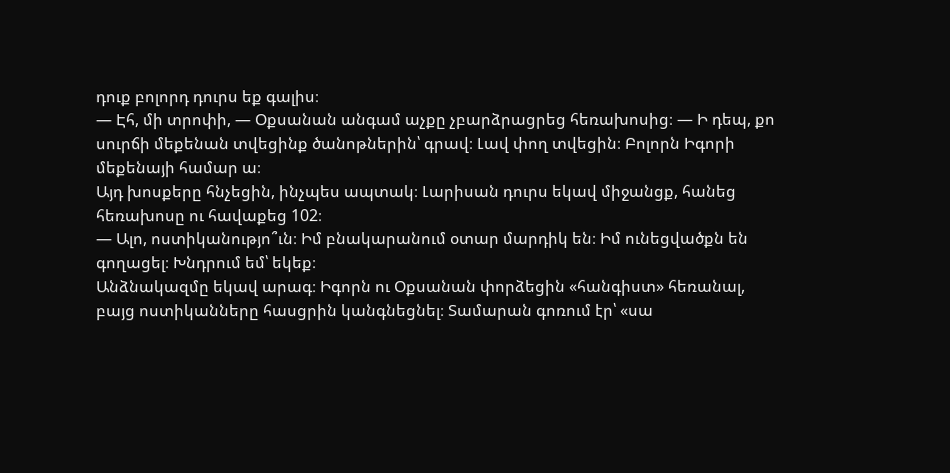դուք բոլորդ դուրս եք գալիս։
— Էհ, մի տրոփի, — Օքսանան անգամ աչքը չբարձրացրեց հեռախոսից։ — Ի դեպ, քո սուրճի մեքենան տվեցինք ծանոթներին՝ գրավ։ Լավ փող տվեցին։ Բոլորն Իգորի մեքենայի համար ա։
Այդ խոսքերը հնչեցին, ինչպես ապտակ։ Լարիսան դուրս եկավ միջանցք, հանեց հեռախոսը ու հավաքեց 102։
— Ալո, ոստիկանությո՞ւն։ Իմ բնակարանում օտար մարդիկ են։ Իմ ունեցվածքն են գողացել։ Խնդրում եմ՝ եկեք։
Անձնակազմը եկավ արագ։ Իգորն ու Օքսանան փորձեցին «հանգիստ» հեռանալ, բայց ոստիկանները հասցրին կանգնեցնել։ Տամարան գոռում էր՝ «սա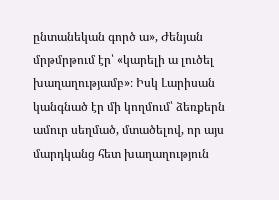ընտանեկան գործ ա», Ժենյան մրթմրթում էր՝ «կարելի ա լուծել խաղաղությամբ»։ Իսկ Լարիսան կանգնած էր մի կողմում՝ ձեռքերն ամուր սեղմած, մտածելով, որ այս մարդկանց հետ խաղաղություն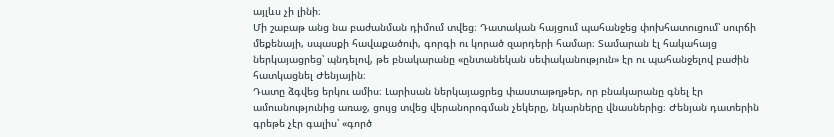այլևս չի լինի։
Մի շաբաթ անց նա բաժանման դիմում տվեց։ Դատական հայցում պահանջեց փոխհատուցում՝ սուրճի մեքենայի, սպասքի հավաքածուի, գորգի ու կորած զարդերի համար։ Տամարան էլ հակահայց ներկայացրեց՝ պնդելով, թե բնակարանը «ընտանեկան սեփականություն» էր ու պահանջելով բաժին հատկացնել Ժենյային։
Դատը ձգվեց երկու ամիս։ Լարիսան ներկայացրեց փաստաթղթեր, որ բնակարանը գնել էր ամուսնությունից առաջ, ցույց տվեց վերանորոգման չեկերը, նկարները վնասներից։ Ժենյան դատերին գրեթե չէր գալիս՝ «գործ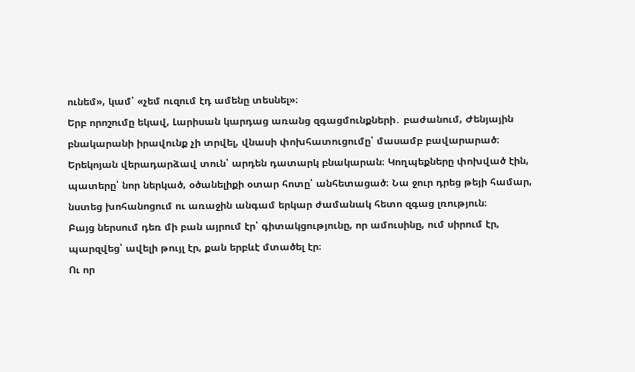ունեմ», կամ՝ «չեմ ուզում էդ ամենը տեսնել»։
Երբ որոշումը եկավ, Լարիսան կարդաց առանց զգացմունքների․ բաժանում, Ժենյային բնակարանի իրավունք չի տրվել, վնասի փոխհատուցումը՝ մասամբ բավարարած։
Երեկոյան վերադարձավ տուն՝ արդեն դատարկ բնակարան։ Կողպեքները փոխված էին, պատերը՝ նոր ներկած, օծանելիքի օտար հոտը՝ անհետացած։ Նա ջուր դրեց թեյի համար, նստեց խոհանոցում ու առաջին անգամ երկար ժամանակ հետո զգաց լռություն։
Բայց ներսում դեռ մի բան այրում էր՝ գիտակցությունը, որ ամուսինը, ում սիրում էր, պարզվեց՝ ավելի թույլ էր, քան երբևէ մտածել էր։
Ու որ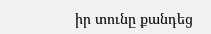իր տունը քանդեց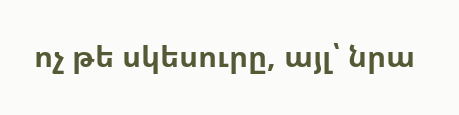ոչ թե սկեսուրը, այլ՝ նրա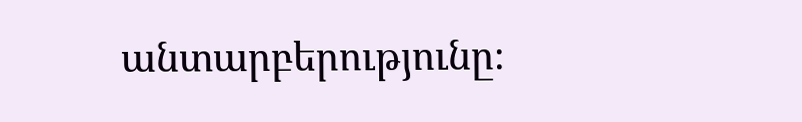անտարբերությունը։